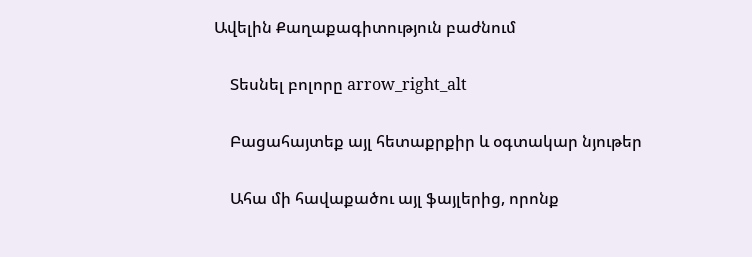Ավելին Քաղաքագիտություն բաժնում

    Տեսնել բոլորը arrow_right_alt

    Բացահայտեք այլ հետաքրքիր և օգտակար նյութեր

    Ահա մի հավաքածու այլ ֆայլերից, որոնք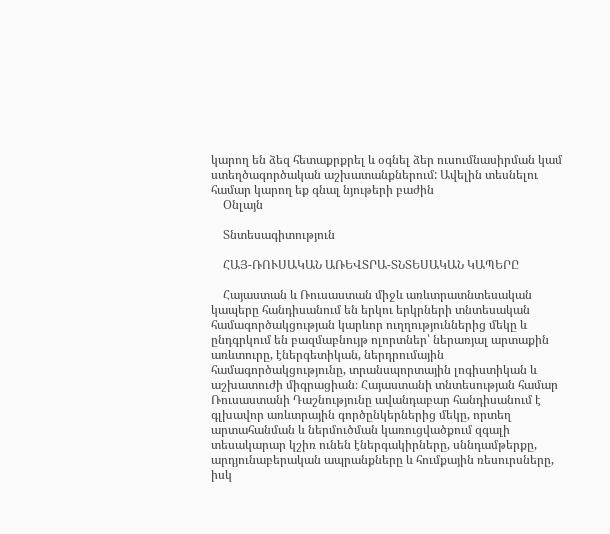կարող են ձեզ հետաքրքրել և օգնել ձեր ուսումնասիրման կամ ստեղծագործական աշխատանքներում: Ավելին տեսնելու համար կարող եք գնալ նյութերի բաժին
    Օնլայն

    Տնտեսագիտություն

    ՀԱՅ-ՌՈՒՍԱԿԱՆ ԱՌԵՎՏՐԱ-ՏՆՏԵՍԱԿԱՆ ԿԱՊԵՐԸ

    Հայաստան և Ռուսաստան միջև առևտրատնտեսական կապերը հանդիսանում են երկու երկրների տնտեսական համագործակցության կարևոր ուղղություններից մեկը և ընդգրկում են բազմաբնույթ ոլորտներ՝ ներառյալ արտաքին առևտուրը, էներգետիկան, ներդրումային համագործակցությունը, տրանսպորտային լոգիստիկան և աշխատուժի միգրացիան։ Հայաստանի տնտեսության համար Ռուսաստանի Դաշնությունը ավանդաբար հանդիսանում է գլխավոր առևտրային գործընկերներից մեկը, որտեղ արտահանման և ներմուծման կառուցվածքում զգալի տեսակարար կշիռ ունեն էներգակիրները, սննդամթերքը, արդյունաբերական ապրանքները և հումքային ռեսուրսները, իսկ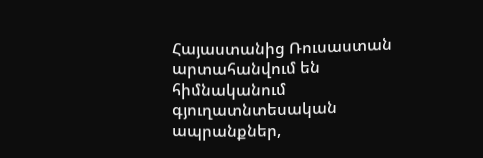Հայաստանից Ռուսաստան արտահանվում են հիմնականում գյուղատնտեսական ապրանքներ,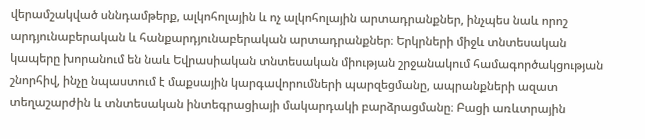վերամշակված սննդամթերք, ալկոհոլային և ոչ ալկոհոլային արտադրանքներ, ինչպես նաև որոշ արդյունաբերական և հանքարդյունաբերական արտադրանքներ։ Երկրների միջև տնտեսական կապերը խորանում են նաև Եվրասիական տնտեսական միության շրջանակում համագործակցության շնորհիվ, ինչը նպաստում է մաքսային կարգավորումների պարզեցմանը, ապրանքների ազատ տեղաշարժին և տնտեսական ինտեգրացիայի մակարդակի բարձրացմանը։ Բացի առևտրային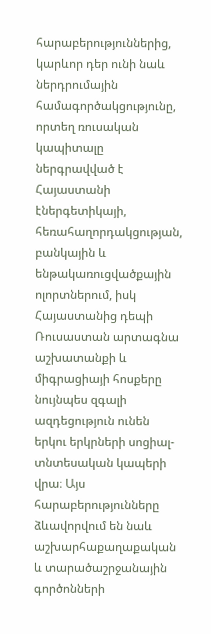հարաբերություններից, կարևոր դեր ունի նաև ներդրումային համագործակցությունը, որտեղ ռուսական կապիտալը ներգրավված է Հայաստանի էներգետիկայի, հեռահաղորդակցության, բանկային և ենթակառուցվածքային ոլորտներում, իսկ Հայաստանից դեպի Ռուսաստան արտագնա աշխատանքի և միգրացիայի հոսքերը նույնպես զգալի ազդեցություն ունեն երկու երկրների սոցիալ-տնտեսական կապերի վրա։ Այս հարաբերությունները ձևավորվում են նաև աշխարհաքաղաքական և տարածաշրջանային գործոնների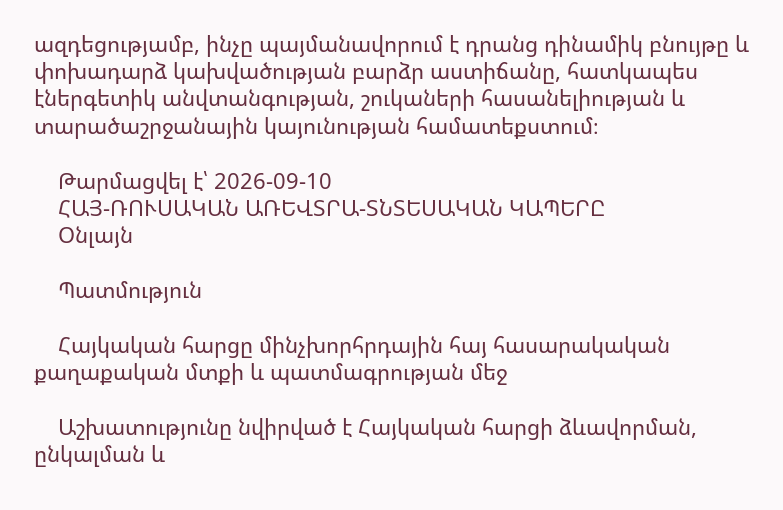ազդեցությամբ, ինչը պայմանավորում է դրանց դինամիկ բնույթը և փոխադարձ կախվածության բարձր աստիճանը, հատկապես էներգետիկ անվտանգության, շուկաների հասանելիության և տարածաշրջանային կայունության համատեքստում։

    Թարմացվել է՝ 2026-09-10
    ՀԱՅ-ՌՈՒՍԱԿԱՆ ԱՌԵՎՏՐԱ-ՏՆՏԵՍԱԿԱՆ ԿԱՊԵՐԸ
    Օնլայն

    Պատմություն

    Հայկական հարցը մինչխորհրդային հայ հասարակական քաղաքական մտքի և պատմագրության մեջ

    Աշխատությունը նվիրված է Հայկական հարցի ձևավորման, ընկալման և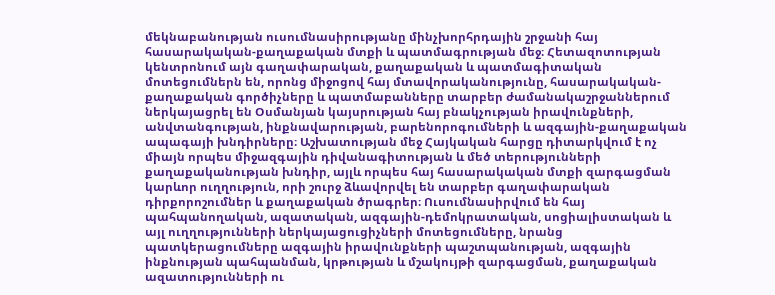մեկնաբանության ուսումնասիրությանը մինչխորհրդային շրջանի հայ հասարակական-քաղաքական մտքի և պատմագրության մեջ։ Հետազոտության կենտրոնում այն գաղափարական, քաղաքական և պատմագիտական մոտեցումներն են, որոնց միջոցով հայ մտավորականությունը, հասարակական-քաղաքական գործիչները և պատմաբանները տարբեր ժամանակաշրջաններում ներկայացրել են Օսմանյան կայսրության հայ բնակչության իրավունքների, անվտանգության, ինքնավարության, բարենորոգումների և ազգային-քաղաքական ապագայի խնդիրները։ Աշխատության մեջ Հայկական հարցը դիտարկվում է ոչ միայն որպես միջազգային դիվանագիտության և մեծ տերությունների քաղաքականության խնդիր, այլև որպես հայ հասարակական մտքի զարգացման կարևոր ուղղություն, որի շուրջ ձևավորվել են տարբեր գաղափարական դիրքորոշումներ և քաղաքական ծրագրեր։ Ուսումնասիրվում են հայ պահպանողական, ազատական, ազգային-դեմոկրատական, սոցիալիստական և այլ ուղղությունների ներկայացուցիչների մոտեցումները, նրանց պատկերացումները ազգային իրավունքների պաշտպանության, ազգային ինքնության պահպանման, կրթության և մշակույթի զարգացման, քաղաքական ազատությունների ու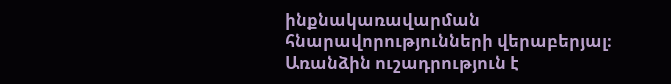ինքնակառավարման հնարավորությունների վերաբերյալ։ Առանձին ուշադրություն է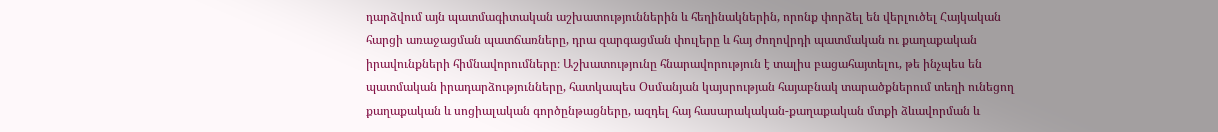դարձվում այն պատմագիտական աշխատություններին և հեղինակներին, որոնք փորձել են վերլուծել Հայկական հարցի առաջացման պատճառները, դրա զարգացման փուլերը և հայ ժողովրդի պատմական ու քաղաքական իրավունքների հիմնավորումները։ Աշխատությունը հնարավորություն է տալիս բացահայտելու, թե ինչպես են պատմական իրադարձությունները, հատկապես Օսմանյան կայսրության հայաբնակ տարածքներում տեղի ունեցող քաղաքական և սոցիալական գործընթացները, ազդել հայ հասարակական-քաղաքական մտքի ձևավորման և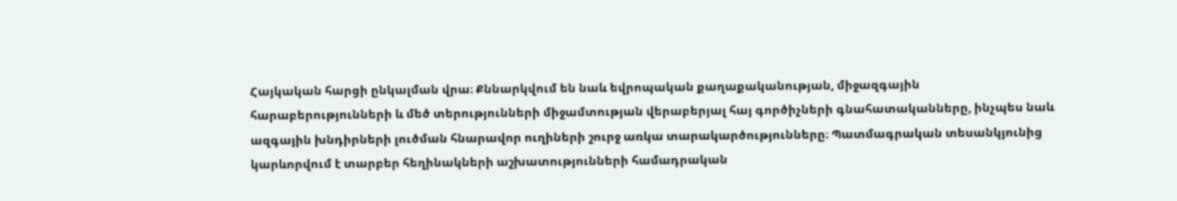Հայկական հարցի ընկալման վրա։ Քննարկվում են նաև եվրոպական քաղաքականության, միջազգային հարաբերությունների և մեծ տերությունների միջամտության վերաբերյալ հայ գործիչների գնահատականները, ինչպես նաև ազգային խնդիրների լուծման հնարավոր ուղիների շուրջ առկա տարակարծությունները։ Պատմագրական տեսանկյունից կարևորվում է տարբեր հեղինակների աշխատությունների համադրական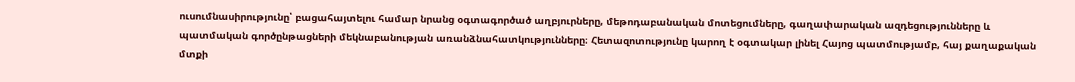ուսումնասիրությունը՝ բացահայտելու համար նրանց օգտագործած աղբյուրները, մեթոդաբանական մոտեցումները, գաղափարական ազդեցությունները և պատմական գործընթացների մեկնաբանության առանձնահատկությունները։ Հետազոտությունը կարող է օգտակար լինել Հայոց պատմությամբ, հայ քաղաքական մտքի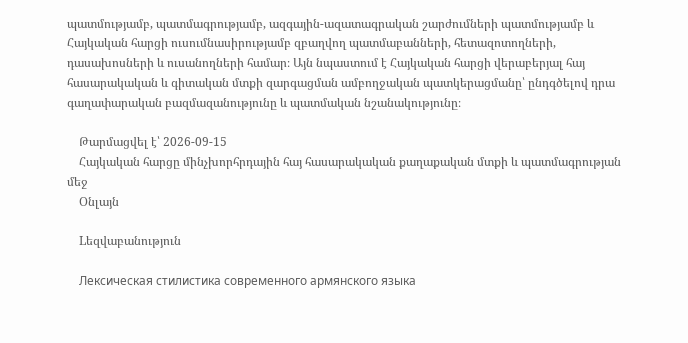պատմությամբ, պատմագրությամբ, ազգային-ազատագրական շարժումների պատմությամբ և Հայկական հարցի ուսումնասիրությամբ զբաղվող պատմաբանների, հետազոտողների, դասախոսների և ուսանողների համար։ Այն նպաստում է Հայկական հարցի վերաբերյալ հայ հասարակական և գիտական մտքի զարգացման ամբողջական պատկերացմանը՝ ընդգծելով դրա գաղափարական բազմազանությունը և պատմական նշանակությունը։

    Թարմացվել է՝ 2026-09-15
    Հայկական հարցը մինչխորհրդային հայ հասարակական քաղաքական մտքի և պատմագրության մեջ
    Օնլայն

    Lեզվաբանություն

    Лексическая стилистика современного армянского языка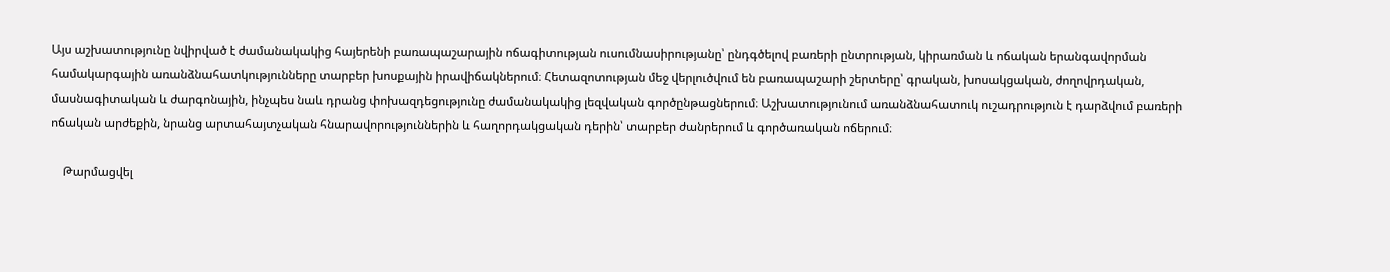Այս աշխատությունը նվիրված է ժամանակակից հայերենի բառապաշարային ոճագիտության ուսումնասիրությանը՝ ընդգծելով բառերի ընտրության, կիրառման և ոճական երանգավորման համակարգային առանձնահատկությունները տարբեր խոսքային իրավիճակներում։ Հետազոտության մեջ վերլուծվում են բառապաշարի շերտերը՝ գրական, խոսակցական, ժողովրդական, մասնագիտական և ժարգոնային, ինչպես նաև դրանց փոխազդեցությունը ժամանակակից լեզվական գործընթացներում։ Աշխատությունում առանձնահատուկ ուշադրություն է դարձվում բառերի ոճական արժեքին, նրանց արտահայտչական հնարավորություններին և հաղորդակցական դերին՝ տարբեր ժանրերում և գործառական ոճերում։

    Թարմացվել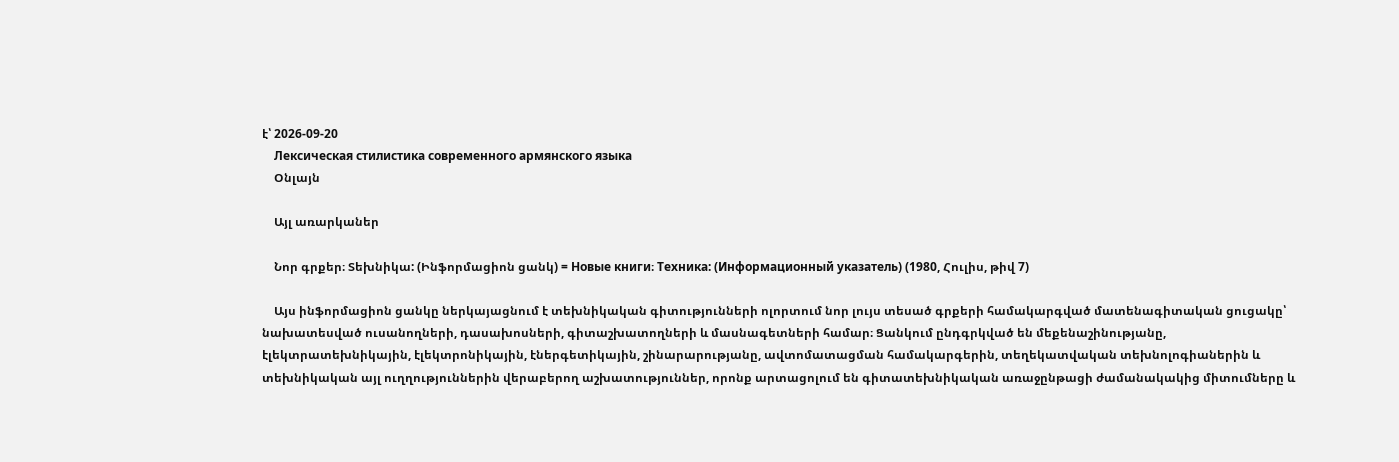է՝ 2026-09-20
    Лексическая стилистика современного армянского языка
    Օնլայն

    Այլ առարկաներ

    Նոր գրքեր։ Տեխնիկա: (Ինֆորմացիոն ցանկ) = Новые книги։ Техника: (Информационный указатель) (1980, Հուլիս, թիվ 7)

    Այս ինֆորմացիոն ցանկը ներկայացնում է տեխնիկական գիտությունների ոլորտում նոր լույս տեսած գրքերի համակարգված մատենագիտական ցուցակը՝ նախատեսված ուսանողների, դասախոսների, գիտաշխատողների և մասնագետների համար։ Ցանկում ընդգրկված են մեքենաշինությանը, էլեկտրատեխնիկային, էլեկտրոնիկային, էներգետիկային, շինարարությանը, ավտոմատացման համակարգերին, տեղեկատվական տեխնոլոգիաներին և տեխնիկական այլ ուղղություններին վերաբերող աշխատություններ, որոնք արտացոլում են գիտատեխնիկական առաջընթացի ժամանակակից միտումները և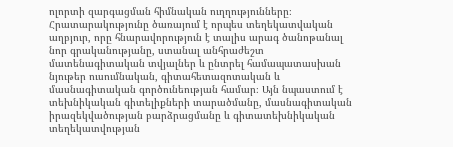ոլորտի զարգացման հիմնական ուղղությունները։ Հրատարակությունը ծառայում է որպես տեղեկատվական աղբյուր, որը հնարավորություն է տալիս արագ ծանոթանալ նոր գրականությանը, ստանալ անհրաժեշտ մատենագիտական տվյալներ և ընտրել համապատասխան նյութեր ուսումնական, գիտահետազոտական և մասնագիտական գործունեության համար։ Այն նպաստում է տեխնիկական գիտելիքների տարածմանը, մասնագիտական իրազեկվածության բարձրացմանը և գիտատեխնիկական տեղեկատվության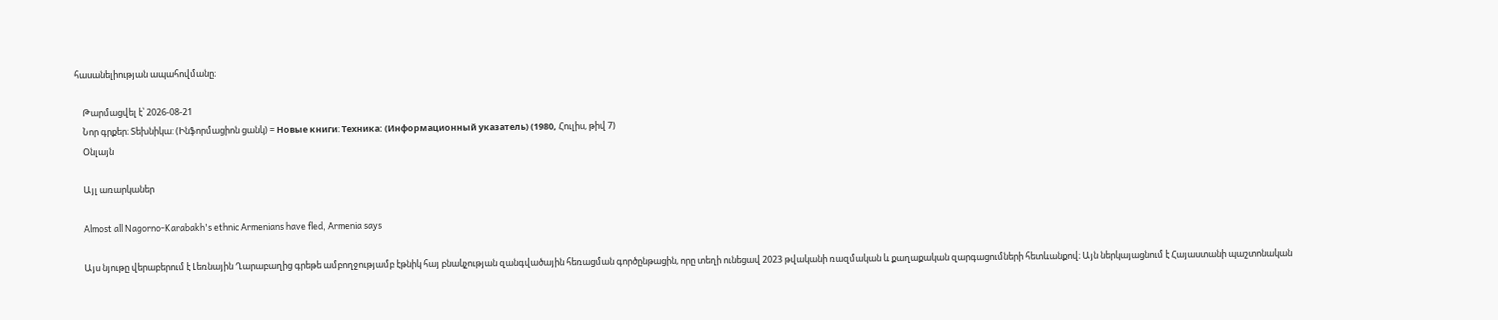հասանելիության ապահովմանը։

    Թարմացվել է՝ 2026-08-21
    Նոր գրքեր։ Տեխնիկա: (Ինֆորմացիոն ցանկ) = Новые книги։ Техника: (Информационный указатель) (1980, Հուլիս, թիվ 7)
    Օնլայն

    Այլ առարկաներ

    Almost all Nagorno-Karabakh's ethnic Armenians have fled, Armenia says

    Այս նյութը վերաբերում է Լեռնային Ղարաբաղից գրեթե ամբողջությամբ էթնիկ հայ բնակչության զանգվածային հեռացման գործընթացին, որը տեղի ունեցավ 2023 թվականի ռազմական և քաղաքական զարգացումների հետևանքով։ Այն ներկայացնում է Հայաստանի պաշտոնական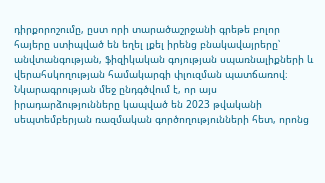դիրքորոշումը, ըստ որի տարածաշրջանի գրեթե բոլոր հայերը ստիպված են եղել լքել իրենց բնակավայրերը՝ անվտանգության, ֆիզիկական գոյության սպառնալիքների և վերահսկողության համակարգի փլուզման պատճառով։ Նկարագրության մեջ ընդգծվում է, որ այս իրադարձությունները կապված են 2023 թվականի սեպտեմբերյան ռազմական գործողությունների հետ, որոնց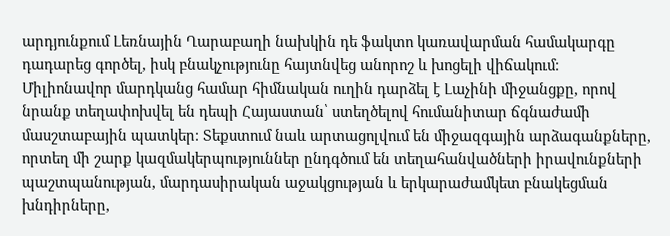արդյունքում Լեռնային Ղարաբաղի նախկին դե ֆակտո կառավարման համակարգը դադարեց գործել, իսկ բնակչությունը հայտնվեց անորոշ և խոցելի վիճակում։ Միլիոնավոր մարդկանց համար հիմնական ուղին դարձել է Լաչինի միջանցքը, որով նրանք տեղափոխվել են դեպի Հայաստան՝ ստեղծելով հումանիտար ճգնաժամի մասշտաբային պատկեր։ Տեքստում նաև արտացոլվում են միջազգային արձագանքները, որտեղ մի շարք կազմակերպություններ ընդգծում են տեղահանվածների իրավունքների պաշտպանության, մարդասիրական աջակցության և երկարաժամկետ բնակեցման խնդիրները,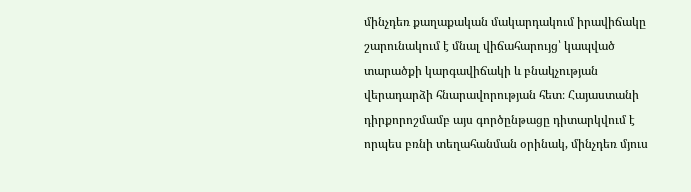մինչդեռ քաղաքական մակարդակում իրավիճակը շարունակում է մնալ վիճահարույց՝ կապված տարածքի կարգավիճակի և բնակչության վերադարձի հնարավորության հետ։ Հայաստանի դիրքորոշմամբ այս գործընթացը դիտարկվում է որպես բռնի տեղահանման օրինակ, մինչդեռ մյուս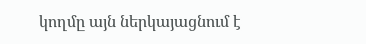կողմը այն ներկայացնում է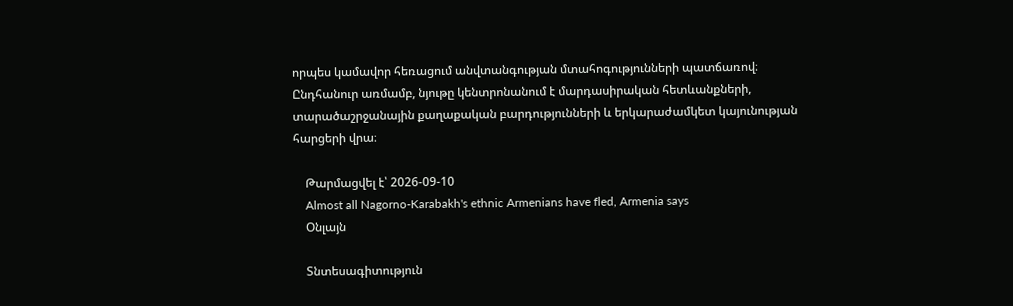որպես կամավոր հեռացում անվտանգության մտահոգությունների պատճառով։ Ընդհանուր առմամբ, նյութը կենտրոնանում է մարդասիրական հետևանքների, տարածաշրջանային քաղաքական բարդությունների և երկարաժամկետ կայունության հարցերի վրա։

    Թարմացվել է՝ 2026-09-10
    Almost all Nagorno-Karabakh's ethnic Armenians have fled, Armenia says
    Օնլայն

    Տնտեսագիտություն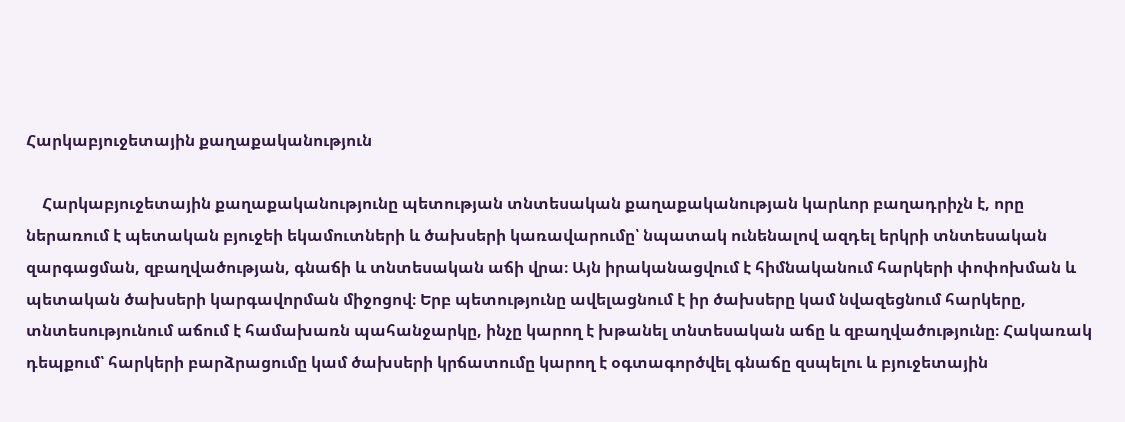Հարկաբյուջետային քաղաքականություն

    Հարկաբյուջետային քաղաքականությունը պետության տնտեսական քաղաքականության կարևոր բաղադրիչն է, որը ներառում է պետական բյուջեի եկամուտների և ծախսերի կառավարումը՝ նպատակ ունենալով ազդել երկրի տնտեսական զարգացման, զբաղվածության, գնաճի և տնտեսական աճի վրա։ Այն իրականացվում է հիմնականում հարկերի փոփոխման և պետական ծախսերի կարգավորման միջոցով։ Երբ պետությունը ավելացնում է իր ծախսերը կամ նվազեցնում հարկերը, տնտեսությունում աճում է համախառն պահանջարկը, ինչը կարող է խթանել տնտեսական աճը և զբաղվածությունը։ Հակառակ դեպքում՝ հարկերի բարձրացումը կամ ծախսերի կրճատումը կարող է օգտագործվել գնաճը զսպելու և բյուջետային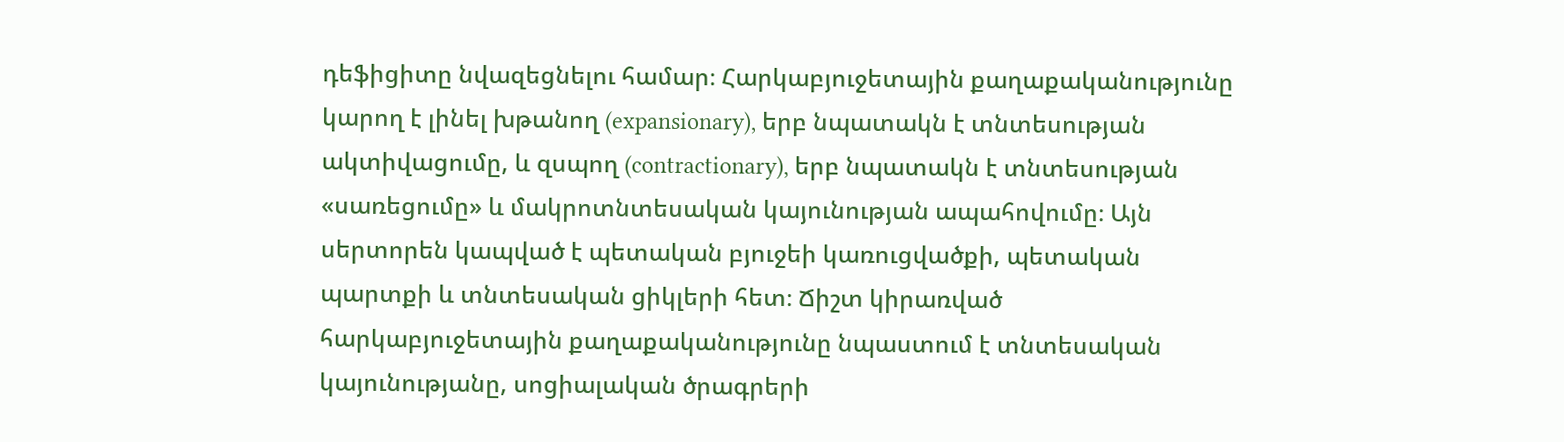դեֆիցիտը նվազեցնելու համար։ Հարկաբյուջետային քաղաքականությունը կարող է լինել խթանող (expansionary), երբ նպատակն է տնտեսության ակտիվացումը, և զսպող (contractionary), երբ նպատակն է տնտեսության «սառեցումը» և մակրոտնտեսական կայունության ապահովումը։ Այն սերտորեն կապված է պետական բյուջեի կառուցվածքի, պետական պարտքի և տնտեսական ցիկլերի հետ։ Ճիշտ կիրառված հարկաբյուջետային քաղաքականությունը նպաստում է տնտեսական կայունությանը, սոցիալական ծրագրերի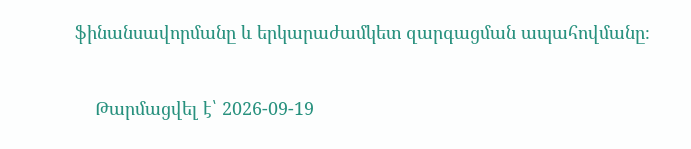ֆինանսավորմանը և երկարաժամկետ զարգացման ապահովմանը։

    Թարմացվել է՝ 2026-09-19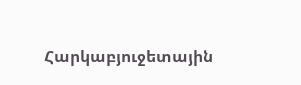Հարկաբյուջետային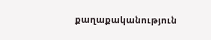քաղաքականություն